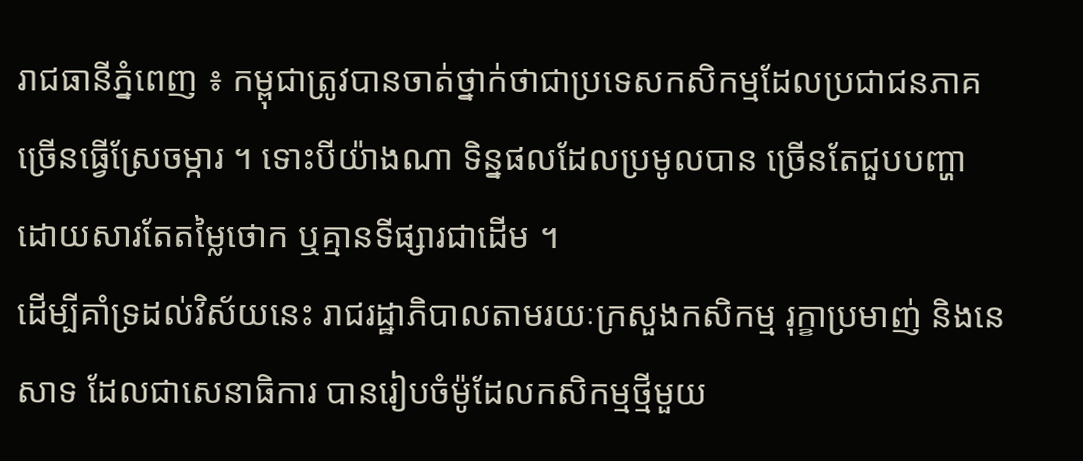រាជធានីភ្នំពេញ ៖ កម្ពុជាត្រូវបានចាត់ថ្នាក់ថាជាប្រទេសកសិកម្មដែលប្រជាជនភាគច្រើនធ្វើស្រែចម្ការ ។ ទោះបីយ៉ាងណា ទិន្នផលដែលប្រមូលបាន ច្រើនតែជួបបញ្ហាដោយសារតែតម្លៃថោក ឬគ្មានទីផ្សារជាដើម ។
ដើម្បីគាំទ្រដល់វិស័យនេះ រាជរដ្ឋាភិបាលតាមរយៈក្រសួងកសិកម្ម រុក្ខាប្រមាញ់ និងនេសាទ ដែលជាសេនាធិការ បានរៀបចំម៉ូដែលកសិកម្មថ្មីមួយ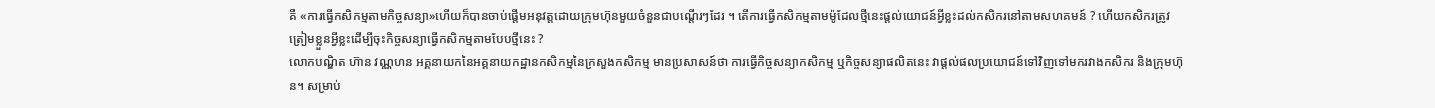គឺ «ការធ្វើកសិកម្មតាមកិច្ចសន្យា»ហើយក៏បានចាប់ផ្ដើមអនុវត្តដោយក្រុមហ៊ុនមួយចំនួនជាបណ្ដើរៗដែរ ។ តើការធ្វើកសិកម្មតាមម៉ូដែលថ្មីនេះផ្តល់យោជន៍អ្វីខ្លះដល់កសិករនៅតាមសហគមន៍ ? ហើយកសិករត្រូវត្រៀមខ្លួនអ្វីខ្លះដើម្បីចុះកិច្ចសន្យាធ្វើកសិកម្មតាមបែបថ្មីនេះ ?
លោកបណ្ឌិត ហ៊ាន វណ្ណហន អគ្គនាយកនៃអគ្គនាយកដ្ឋានកសិកម្មនៃក្រសួងកសិកម្ម មានប្រសាសន៍ថា ការធ្វើកិច្ចសន្យាកសិកម្ម ឬកិច្ចសន្យាផលិតនេះ វាផ្តល់ផលប្រយោជន៍ទៅវិញទៅមករវាងកសិករ និងក្រុមហ៊ុន។ សម្រាប់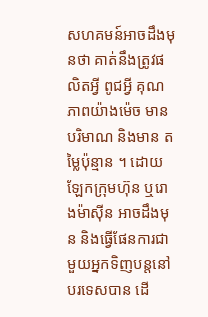សហគមន៍អាចដឹងមុនថា គាត់នឹងត្រូវផលិតអ្វី ពូជអ្វី គុណភាពយ៉ាងម៉េច មានបរិមាណ និងមាន តម្លៃប៉ុន្មាន ។ ដោយឡែកក្រុមហ៊ុន ឬរោងម៉ាស៊ីន អាចដឹងមុន និងធ្វើផែនការជាមួយអ្នកទិញបន្តនៅបរទេសបាន ដើ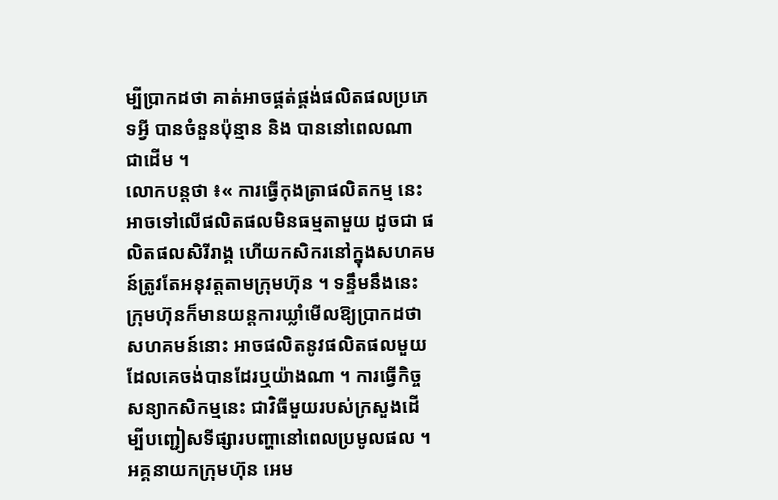ម្បីប្រាកដថា គាត់អាចផ្គត់ផ្គង់ផលិតផលប្រភេទអ្វី បានចំនួនប៉ុន្មាន និង បាននៅពេលណា ជាដើម ។
លោកបន្ដថា ៖« ការធ្វើកុងត្រាផលិតកម្ម នេះ អាចទៅលើផលិតផលមិនធម្មតាមួយ ដូចជា ផលិតផលសិរីរាង្គ ហើយកសិករនៅក្នុងសហគមន៍ត្រូវតែអនុវត្តតាមក្រុមហ៊ុន ។ ទន្ទឹមនឹងនេះ ក្រុមហ៊ុនក៏មានយន្តការឃ្លាំមើលឱ្យប្រាកដថា សហគមន៍នោះ អាចផលិតនូវផលិតផលមួយដែលគេចង់បានដែរឬយ៉ាងណា ។ ការធ្វើកិច្ចសន្យាកសិកម្មនេះ ជាវិធីមួយរបស់ក្រសួងដើម្បីបញ្ជៀសទីផ្សារបញ្ហានៅពេលប្រមូលផល ។
អគ្គនាយកក្រុមហ៊ុន អេម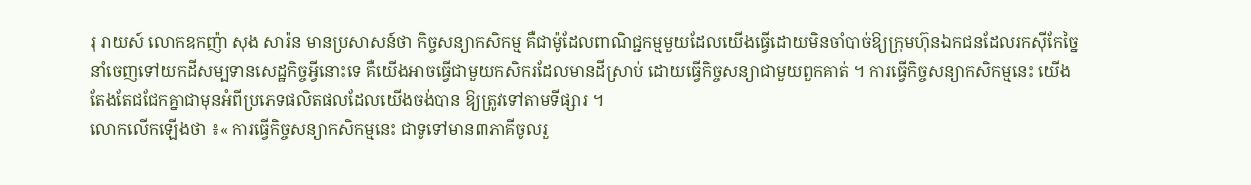រុ រាយស៍ លោកឧកញ៉ា សុង សារ៉ន មានប្រសាសន៍ថា កិច្ចសន្យាកសិកម្ម គឺជាម៉ូដែលពាណិជ្ជកម្មមួយដែលយើងធ្វើដោយមិនចាំបាច់ឱ្យក្រុមហ៊ុនឯកជនដែលរកស៊ីកែច្នៃនាំចេញទៅយកដីសម្បទានសេដ្ឋកិច្ចអ្វីនោះទេ គឺយើងអាចធ្វើជាមួយកសិករដែលមានដីស្រាប់ ដោយធ្វើកិច្ចសន្យាជាមួយពួកគាត់ ។ ការធ្វើកិច្ចសន្យាកសិកម្មនេះ យើងតែងតែជជែកគ្នាជាមុនអំពីប្រភេទផលិតផលដែលយើងចង់បាន ឱ្យត្រូវទៅតាមទីផ្សារ ។
លោកលើកឡើងថា ៖« ការធ្វើកិច្ចសន្យាកសិកម្មនេះ ជាទូទៅមាន៣ភាគីចូលរួ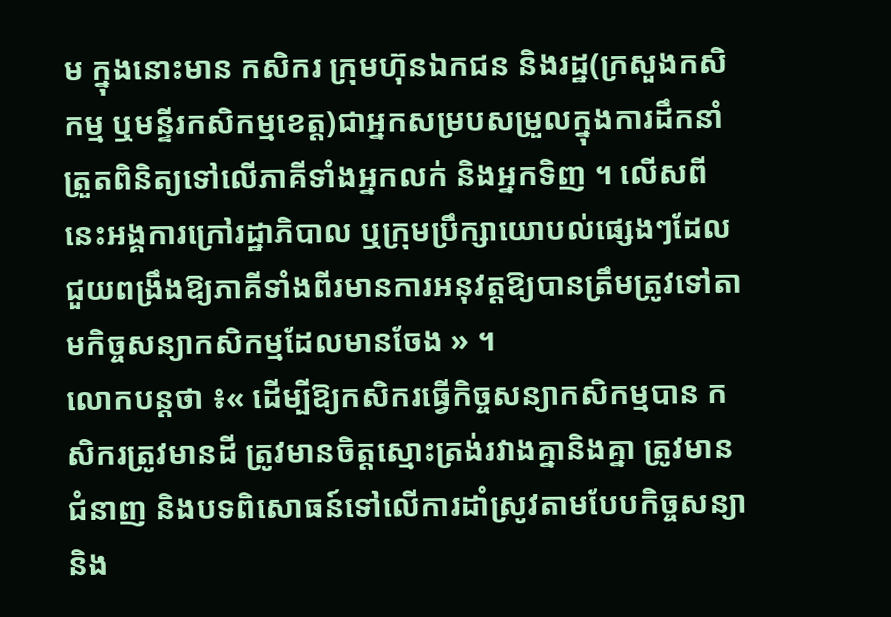ម ក្នុងនោះមាន កសិករ ក្រុមហ៊ុនឯកជន និងរដ្ឋ(ក្រសួងកសិកម្ម ឬមន្ទីរកសិកម្មខេត្ត)ជាអ្នកសម្របសម្រួលក្នុងការដឹកនាំត្រួតពិនិត្យទៅលើភាគីទាំងអ្នកលក់ និងអ្នកទិញ ។ លើសពីនេះអង្គការក្រៅរដ្ឋាភិបាល ឬក្រុមប្រឹក្សាយោបល់ផ្សេងៗដែលជួយពង្រឹងឱ្យភាគីទាំងពីរមានការអនុវត្តឱ្យបានត្រឹមត្រូវទៅតាមកិច្ចសន្យាកសិកម្មដែលមានចែង » ។
លោកបន្ដថា ៖« ដើម្បីឱ្យកសិករធ្វើកិច្ចសន្យាកសិកម្មបាន កសិករត្រូវមានដី ត្រូវមានចិត្តស្មោះត្រង់រវាងគ្នានិងគ្នា ត្រូវមានជំនាញ និងបទពិសោធន៍ទៅលើការដាំស្រូវតាមបែបកិច្ចសន្យា និង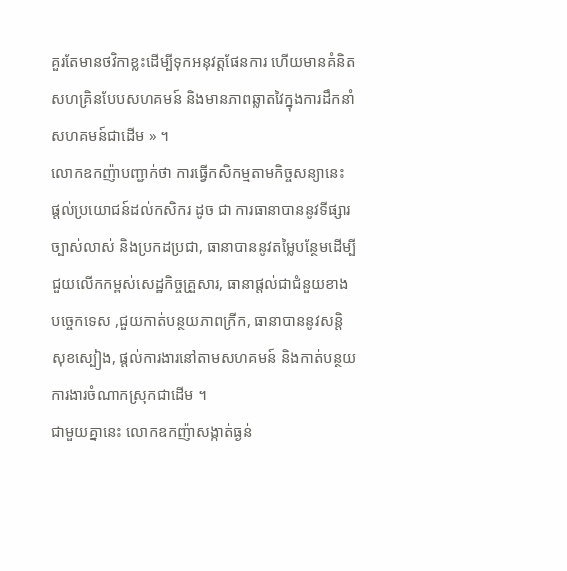គួរតែមានថវិកាខ្លះដើម្បីទុកអនុវត្តផែនការ ហើយមានគំនិតសហគ្រិនបែបសហគមន៍ និងមានភាពឆ្លាតវៃក្នុងការដឹកនាំសហគមន៍ជាដើម » ។
លោកឧកញ៉ាបញ្ជាក់ថា ការធ្វើកសិកម្មតាមកិច្ចសន្យានេះ ផ្តល់ប្រយោជន៍ដល់កសិករ ដូច ជា ការធានាបាននូវទីផ្សារច្បាស់លាស់ និងប្រកដប្រជា, ធានាបាននូវតម្លៃបន្ថែមដើម្បីជួយលើកកម្ពស់សេដ្ឋកិច្ចគ្រួសារ, ធានាផ្តល់ជាជំនួយខាងបច្ចេកទេស ,ជួយកាត់បន្ថយភាពក្រីក, ធានាបាននូវសន្តិសុខស្បៀង, ផ្តល់ការងារនៅតាមសហគមន៍ និងកាត់បន្ថយការងារចំណាកស្រុកជាដើម ។
ជាមួយគ្នានេះ លោកឧកញ៉ាសង្កាត់ធ្ងន់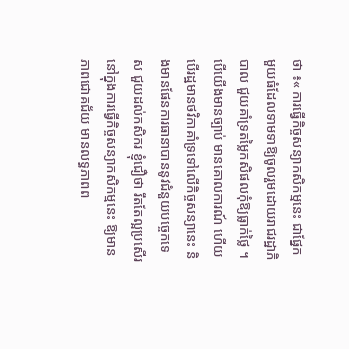ថា ៖« ការធ្វើកិច្ចសន្យាកសិកម្មនេះ ជាផ្នែកមួយធំដែលទាមទាឱ្យចូលរួមដោយរាជរដ្ឋាភិបាល ជួយគាំទ្រតម្លៃកសិផលកុំឱ្យធ្លាក់ថ្លៃ ។ បើយើងមានច្បាប់ មានគោលការណ៍ ហើយបើរដ្ឋមានថវិកាគាំទ្រទៅលើកិច្ចសន្យានេះ និងមានផែនការធានាបាននូវជំនួយបច្ចេកទេស ជួយដល់កសិករ ខ្ញុំជឿថា រឹតតែល្អប្រសើរនៅក្នុងការធ្វើកិច្ចសន្យាកសិកម្មនេះ ឱ្យមានភាពជោគជ័យ មានលទ្ធភាពព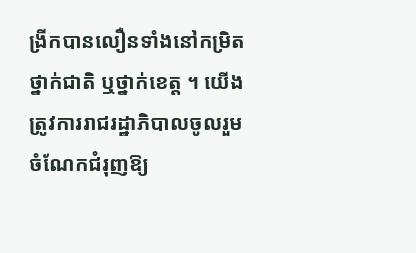ង្រីកបានលឿនទាំងនៅកម្រិតថ្នាក់ជាតិ ឬថ្នាក់ខេត្ត ។ យើងត្រូវការរាជរដ្ឋាភិបាលចូលរួមចំណែកជំរុញឱ្យ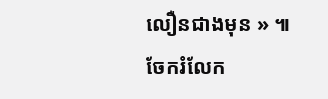លឿនជាងមុន » ៕
ចែករំលែក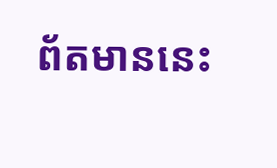ព័តមាននេះ